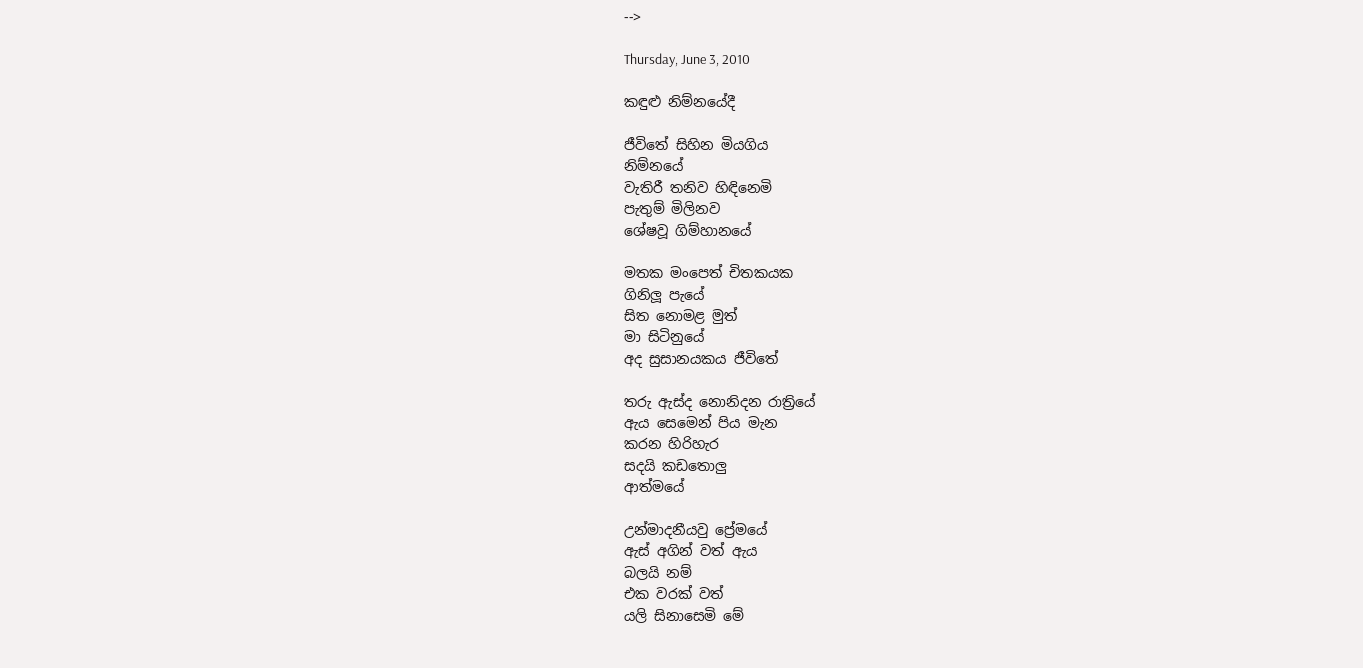-->

Thursday, June 3, 2010

කඳුළු නිම්නයේදී

ජීවිතේ සිහින මියගිය
නිම්නයේ
වැතිරී තනිව හිඳිනෙමි
පැතුම් මිලිනව
ශේෂවූ ගිම්හානයේ

මතක මංපෙත් චිතකයක
ගිනිලූ පැයේ
සිත නොමළ මුත්
මා සිටිනුයේ
අද සුසානයකය ජීවිතේ

තරු ඇස්ද නොනිදන රාත්‍රියේ
ඇය සෙමෙන් පිය මැන
කරන හිරිහැර
සදයි කඩතොලු
ආත්මයේ

උන්මාදනීයවු ප්‍රේමයේ
ඇස් අගින් වත් ඇය
බලයි නම්
එක වරක් වත්
යලි සිනාසෙමි මේ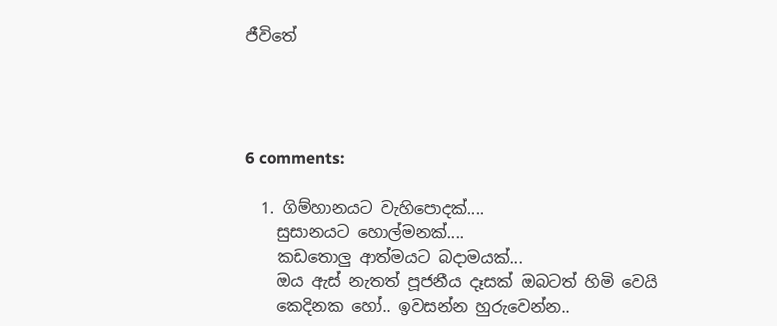ජීවිතේ




6 comments:

  1. ගිම්හානයට වැහිපොදක්....
    සුසානයට හොල්මනක්....
    කඩතොලු ආත්මයට බදාමයක්...
    ඔය ඇස් නැතත් පූජනීය දෑසක් ඔබටත් හිමි වෙයි
    කෙදිනක හෝ.. ඉවසන්න හුරුවෙන්න..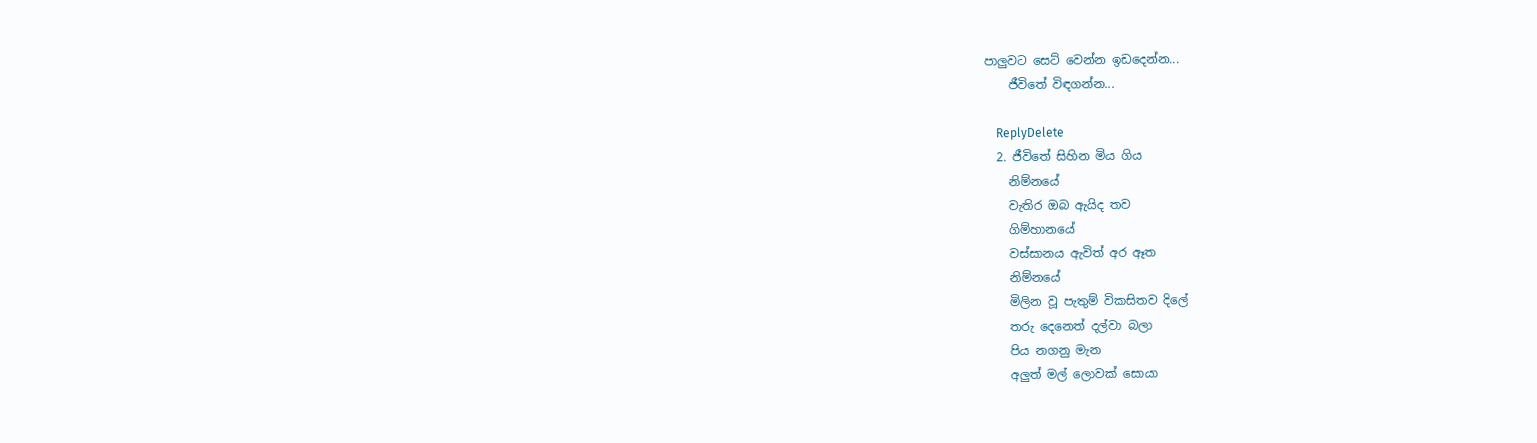පාලුවට සෙට් වෙන්න ඉඩදෙන්න...
    ජීවිතේ විඳගන්න...

    ReplyDelete
  2. ජීවිතේ සිහින මිය ගිය
    නිම්නයේ
    වැතිර ඔබ ඇයිද තව
    ගිම්හානයේ
    වස්සානය ඇවිත් අර ඈත
    නිම්නයේ
    මිලින වූ පැතුම් විකසිතව දිලේ
    තරු දෙනෙත් දල්වා බලා
    පිය නගනු මැන
    අලුත් මල් ලොවක් සොයා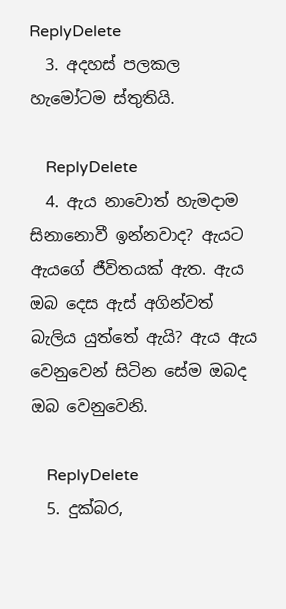ReplyDelete
  3. අදහස් පලකල හැමෝටම ස්තුතියි.

    ReplyDelete
  4. ඇය නාවොත් හැමදාම සිනානොවී ඉන්නවාද? ඇයට ඇයගේ ජීවිතයක් ඇත. ඇය ඔබ දෙස ඇස් අගින්වත් බැලිය යුත්තේ ඇයි? ඇය ඇය වෙනුවෙන් සිටින සේම ඔබද ඔබ වෙනුවෙනි.

    ReplyDelete
  5. දුක්බර,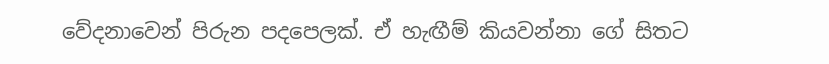වේදනාවෙන් පිරුන පදපෙලක්. ඒ හැඟීම් කියවන්නා ගේ සිතට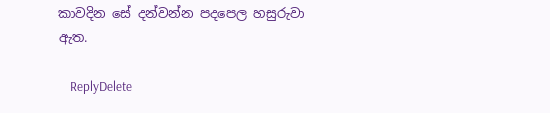කාවදින සේ දන්වන්න පදපෙල හසුරුවා ඇත.

    ReplyDelete